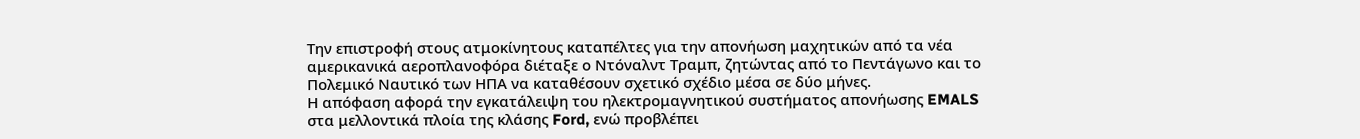Την επιστροφή στους ατμοκίνητους καταπέλτες για την απονήωση μαχητικών από τα νέα αμερικανικά αεροπλανοφόρα διέταξε ο Ντόναλντ Τραμπ, ζητώντας από το Πεντάγωνο και το Πολεμικό Ναυτικό των ΗΠΑ να καταθέσουν σχετικό σχέδιο μέσα σε δύο μήνες.
Η απόφαση αφορά την εγκατάλειψη του ηλεκτρομαγνητικού συστήματος απονήωσης EMALS στα μελλοντικά πλοία της κλάσης Ford, ενώ προβλέπει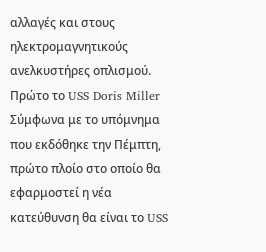αλλαγές και στους ηλεκτρομαγνητικούς ανελκυστήρες οπλισμού.
Πρώτο το USS Doris Miller
Σύμφωνα με το υπόμνημα που εκδόθηκε την Πέμπτη, πρώτο πλοίο στο οποίο θα εφαρμοστεί η νέα κατεύθυνση θα είναι το USS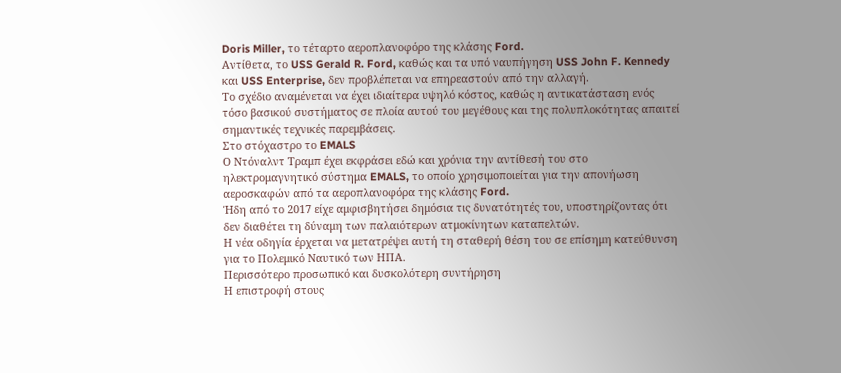Doris Miller, το τέταρτο αεροπλανοφόρο της κλάσης Ford.
Αντίθετα, το USS Gerald R. Ford, καθώς και τα υπό ναυπήγηση USS John F. Kennedy και USS Enterprise, δεν προβλέπεται να επηρεαστούν από την αλλαγή.
Το σχέδιο αναμένεται να έχει ιδιαίτερα υψηλό κόστος, καθώς η αντικατάσταση ενός τόσο βασικού συστήματος σε πλοία αυτού του μεγέθους και της πολυπλοκότητας απαιτεί σημαντικές τεχνικές παρεμβάσεις.
Στο στόχαστρο το EMALS
Ο Ντόναλντ Τραμπ έχει εκφράσει εδώ και χρόνια την αντίθεσή του στο ηλεκτρομαγνητικό σύστημα EMALS, το οποίο χρησιμοποιείται για την απονήωση αεροσκαφών από τα αεροπλανοφόρα της κλάσης Ford.
Ήδη από το 2017 είχε αμφισβητήσει δημόσια τις δυνατότητές του, υποστηρίζοντας ότι δεν διαθέτει τη δύναμη των παλαιότερων ατμοκίνητων καταπελτών.
Η νέα οδηγία έρχεται να μετατρέψει αυτή τη σταθερή θέση του σε επίσημη κατεύθυνση για το Πολεμικό Ναυτικό των ΗΠΑ.
Περισσότερο προσωπικό και δυσκολότερη συντήρηση
Η επιστροφή στους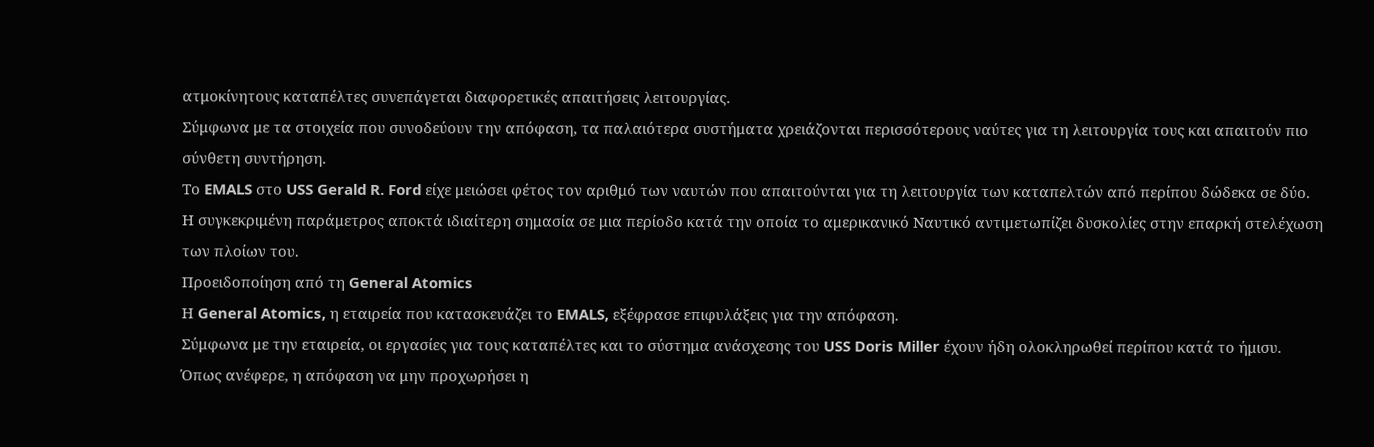ατμοκίνητους καταπέλτες συνεπάγεται διαφορετικές απαιτήσεις λειτουργίας.
Σύμφωνα με τα στοιχεία που συνοδεύουν την απόφαση, τα παλαιότερα συστήματα χρειάζονται περισσότερους ναύτες για τη λειτουργία τους και απαιτούν πιο σύνθετη συντήρηση.
Το EMALS στο USS Gerald R. Ford είχε μειώσει φέτος τον αριθμό των ναυτών που απαιτούνται για τη λειτουργία των καταπελτών από περίπου δώδεκα σε δύο.
Η συγκεκριμένη παράμετρος αποκτά ιδιαίτερη σημασία σε μια περίοδο κατά την οποία το αμερικανικό Ναυτικό αντιμετωπίζει δυσκολίες στην επαρκή στελέχωση των πλοίων του.
Προειδοποίηση από τη General Atomics
Η General Atomics, η εταιρεία που κατασκευάζει το EMALS, εξέφρασε επιφυλάξεις για την απόφαση.
Σύμφωνα με την εταιρεία, οι εργασίες για τους καταπέλτες και το σύστημα ανάσχεσης του USS Doris Miller έχουν ήδη ολοκληρωθεί περίπου κατά το ήμισυ.
Όπως ανέφερε, η απόφαση να μην προχωρήσει η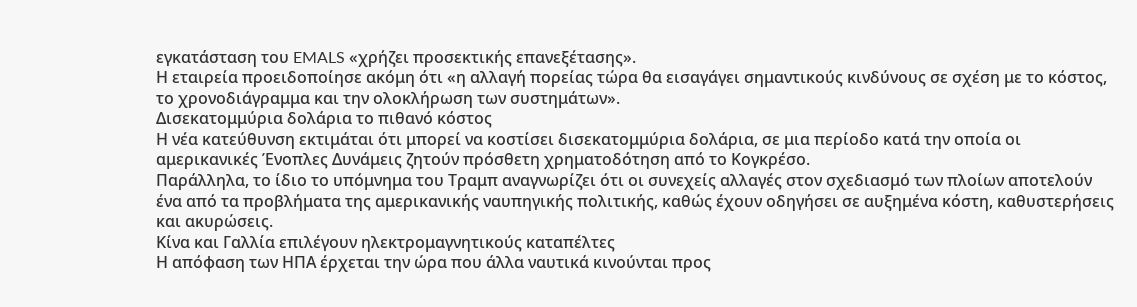εγκατάσταση του EMALS «χρήζει προσεκτικής επανεξέτασης».
Η εταιρεία προειδοποίησε ακόμη ότι «η αλλαγή πορείας τώρα θα εισαγάγει σημαντικούς κινδύνους σε σχέση με το κόστος, το χρονοδιάγραμμα και την ολοκλήρωση των συστημάτων».
Δισεκατομμύρια δολάρια το πιθανό κόστος
Η νέα κατεύθυνση εκτιμάται ότι μπορεί να κοστίσει δισεκατομμύρια δολάρια, σε μια περίοδο κατά την οποία οι αμερικανικές Ένοπλες Δυνάμεις ζητούν πρόσθετη χρηματοδότηση από το Κογκρέσο.
Παράλληλα, το ίδιο το υπόμνημα του Τραμπ αναγνωρίζει ότι οι συνεχείς αλλαγές στον σχεδιασμό των πλοίων αποτελούν ένα από τα προβλήματα της αμερικανικής ναυπηγικής πολιτικής, καθώς έχουν οδηγήσει σε αυξημένα κόστη, καθυστερήσεις και ακυρώσεις.
Κίνα και Γαλλία επιλέγουν ηλεκτρομαγνητικούς καταπέλτες
Η απόφαση των ΗΠΑ έρχεται την ώρα που άλλα ναυτικά κινούνται προς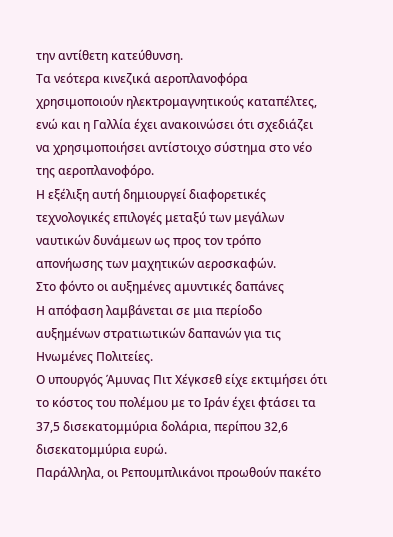την αντίθετη κατεύθυνση.
Τα νεότερα κινεζικά αεροπλανοφόρα χρησιμοποιούν ηλεκτρομαγνητικούς καταπέλτες, ενώ και η Γαλλία έχει ανακοινώσει ότι σχεδιάζει να χρησιμοποιήσει αντίστοιχο σύστημα στο νέο της αεροπλανοφόρο.
Η εξέλιξη αυτή δημιουργεί διαφορετικές τεχνολογικές επιλογές μεταξύ των μεγάλων ναυτικών δυνάμεων ως προς τον τρόπο απονήωσης των μαχητικών αεροσκαφών.
Στο φόντο οι αυξημένες αμυντικές δαπάνες
Η απόφαση λαμβάνεται σε μια περίοδο αυξημένων στρατιωτικών δαπανών για τις Ηνωμένες Πολιτείες.
Ο υπουργός Άμυνας Πιτ Χέγκσεθ είχε εκτιμήσει ότι το κόστος του πολέμου με το Ιράν έχει φτάσει τα 37,5 δισεκατομμύρια δολάρια, περίπου 32,6 δισεκατομμύρια ευρώ.
Παράλληλα, οι Ρεπουμπλικάνοι προωθούν πακέτο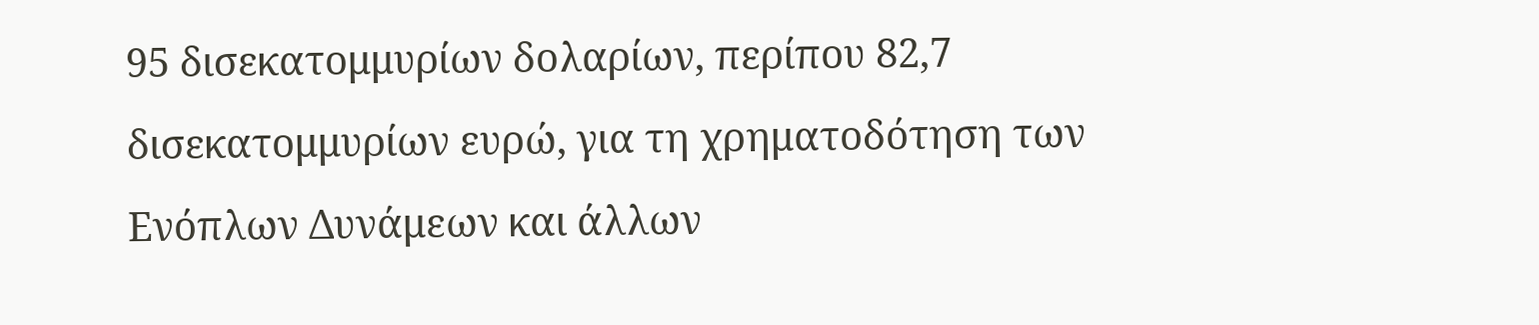95 δισεκατομμυρίων δολαρίων, περίπου 82,7 δισεκατομμυρίων ευρώ, για τη χρηματοδότηση των Ενόπλων Δυνάμεων και άλλων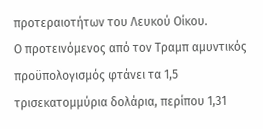προτεραιοτήτων του Λευκού Οίκου.
Ο προτεινόμενος από τον Τραμπ αμυντικός προϋπολογισμός φτάνει τα 1,5 τρισεκατομμύρια δολάρια, περίπου 1,31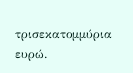τρισεκατομμύρια ευρώ.